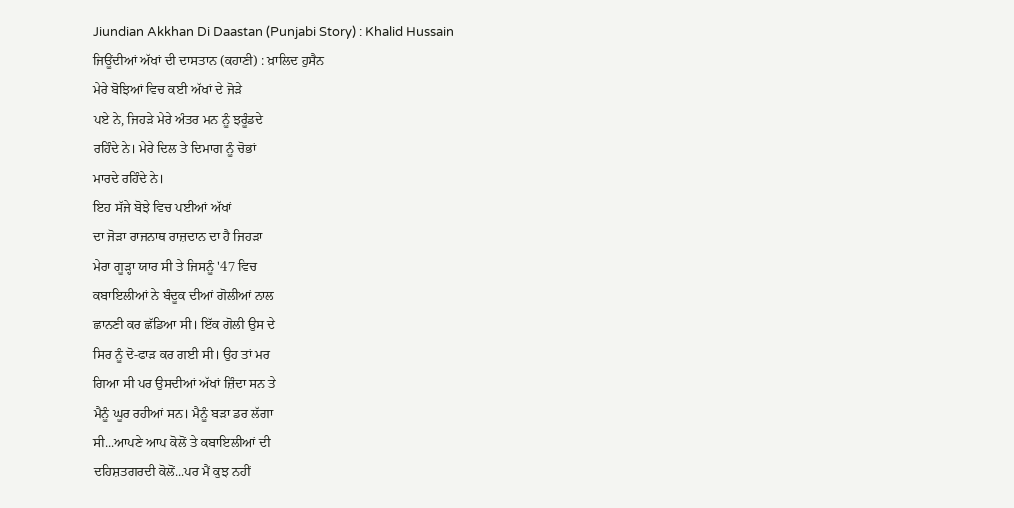Jiundian Akkhan Di Daastan (Punjabi Story) : Khalid Hussain
ਜਿਊਂਦੀਆਂ ਅੱਖਾਂ ਦੀ ਦਾਸਤਾਨ (ਕਹਾਣੀ) : ਖ਼ਾਲਿਦ ਹੁਸੈਨ
ਮੇਰੇ ਬੋਝਿਆਂ ਵਿਚ ਕਈ ਅੱਖਾਂ ਦੇ ਜੋੜੇ
ਪਏ ਨੇ, ਜਿਹੜੇ ਮੇਰੇ ਅੰਤਰ ਮਨ ਨੂੰ ਝਰੂੰਡਦੇ
ਰਹਿੰਦੇ ਨੇ। ਮੇਰੇ ਦਿਲ ਤੇ ਦਿਮਾਗ ਨੂੰ ਚੋਭਾਂ
ਮਾਰਦੇ ਰਹਿੰਦੇ ਨੇ।
ਇਹ ਸੱਜੇ ਬੋਝੇ ਵਿਚ ਪਈਆਂ ਅੱਖਾਂ
ਦਾ ਜੋੜਾ ਰਾਜਨਾਥ ਰਾਜ਼ਦਾਨ ਦਾ ਹੈ ਜਿਹੜਾ
ਮੇਰਾ ਗੂੜ੍ਹਾ ਯਾਰ ਸੀ ਤੇ ਜਿਸਨੂੰ '47 ਵਿਚ
ਕਬਾਇਲੀਆਂ ਨੇ ਬੰਦੂਕ ਦੀਆਂ ਗੋਲੀਆਂ ਨਾਲ
ਛਾਨਣੀ ਕਰ ਛੱਡਿਆ ਸੀ। ਇੱਕ ਗੋਲੀ ਉਸ ਦੇ
ਸਿਰ ਨੂੰ ਦੋ-ਫਾੜ ਕਰ ਗਈ ਸੀ। ਉਹ ਤਾਂ ਮਰ
ਗਿਆ ਸੀ ਪਰ ਉਸਦੀਆਂ ਅੱਖਾਂ ਜ਼ਿੰਦਾ ਸਨ ਤੇ
ਮੈਨੂੰ ਘੂਰ ਰਹੀਆਂ ਸਨ। ਮੈਨੂੰ ਬੜਾ ਡਰ ਲੱਗਾ
ਸੀ...ਆਪਣੇ ਆਪ ਕੋਲੋਂ ਤੇ ਕਬਾਇਲੀਆਂ ਦੀ
ਦਹਿਸ਼ਤਗਰਦੀ ਕੋਲੋਂ...ਪਰ ਮੈਂ ਕੁਝ ਨਹੀਂ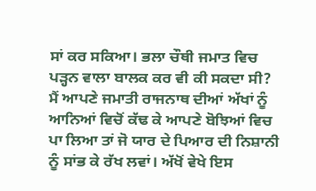ਸਾਂ ਕਰ ਸਕਿਆ। ਭਲਾ ਚੌਥੀ ਜਮਾਤ ਵਿਚ
ਪੜ੍ਹਨ ਵਾਲਾ ਬਾਲਕ ਕਰ ਵੀ ਕੀ ਸਕਦਾ ਸੀ?
ਮੈਂ ਆਪਣੇ ਜਮਾਤੀ ਰਾਜਨਾਥ ਦੀਆਂ ਅੱਖਾਂ ਨੂੰ
ਆਨਿਆਂ ਵਿਚੋਂ ਕੱਢ ਕੇ ਆਪਣੇ ਬੋਝਿਆਂ ਵਿਚ
ਪਾ ਲਿਆ ਤਾਂ ਜੋ ਯਾਰ ਦੇ ਪਿਆਰ ਦੀ ਨਿਸ਼ਾਨੀ
ਨੂੰ ਸਾਂਭ ਕੇ ਰੱਖ ਲਵਾਂ। ਅੱਖੋਂ ਵੇਖੇ ਇਸ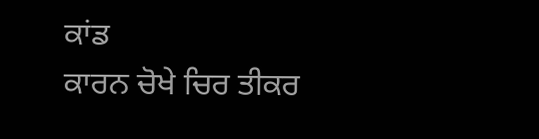ਕਾਂਡ
ਕਾਰਨ ਚੋਖੇ ਚਿਰ ਤੀਕਰ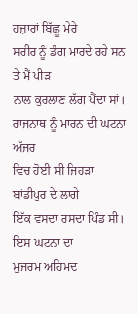ਹਜ਼ਾਰਾਂ ਬਿੱਛੂ ਮੇਰੇ
ਸਰੀਰ ਨੂੰ ਡੰਗ ਮਾਰਦੇ ਰਹੇ ਸਨ ਤੇ ਮੈਂ ਪੀੜ
ਨਾਲ ਕੁਰਲਾਣ ਲੱਗ ਪੈਂਦਾ ਸਾਂ।
ਰਾਜਨਾਥ ਨੂੰ ਮਾਰਨ ਦੀ ਘਟਨਾ ਅੱਜਰ
ਵਿਚ ਹੋਈ ਸੀ ਜਿਹੜਾ ਬਾਂਡੀਪੁਰ ਦੇ ਲਾਗੇ
ਇੱਕ ਵਸਦਾ ਰਸਦਾ ਪਿੰਡ ਸੀ। ਇਸ ਘਟਨਾ ਦਾ
ਮੁਜਰਮ ਅਹਿਮਦ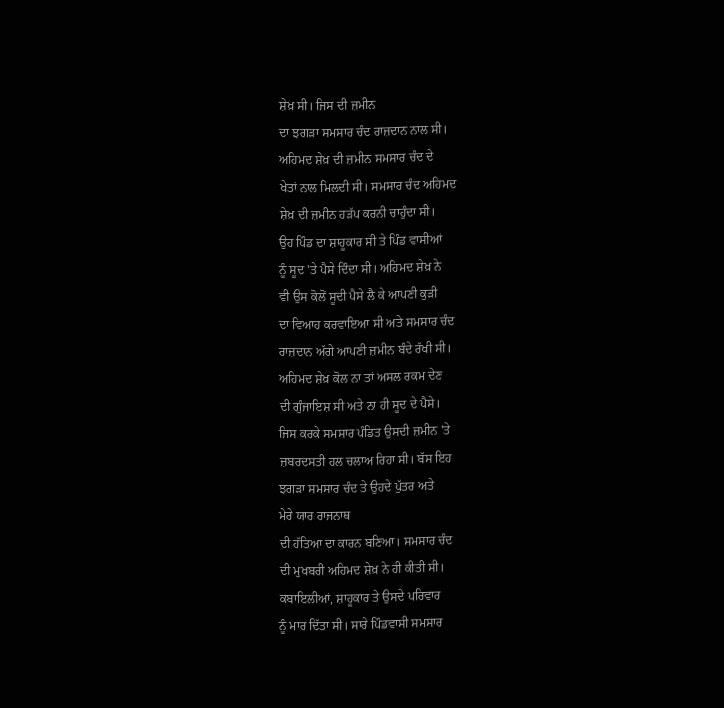ਸ਼ੇਖ਼ ਸੀ। ਜਿਸ ਦੀ ਜ਼ਮੀਨ
ਦਾ ਝਗੜਾ ਸਮਸਾਰ ਚੰਦ ਰਾਜ਼ਦਾਨ ਨਾਲ ਸੀ।
ਅਹਿਮਦ ਸ਼ੇਖ਼ ਦੀ ਜ਼ਮੀਨ ਸਮਸਾਰ ਚੰਦ ਦੇ
ਖੇਤਾਂ ਨਾਲ ਮਿਲਦੀ ਸੀ। ਸਮਸਾਰ ਚੰਦ ਅਹਿਮਦ
ਸ਼ੇਖ਼ ਦੀ ਜ਼ਮੀਨ ਹੜੱਪ ਕਰਨੀ ਚਾਹੁੰਦਾ ਸੀ।
ਉਹ ਪਿੰਡ ਦਾ ਸ਼ਾਹੂਕਾਰ ਸੀ ਤੇ ਪਿੰਡ ਵਾਸੀਆਂ
ਨੂੰ ਸੂਦ 'ਤੇ ਪੈਸੇ ਦਿੰਦਾ ਸੀ। ਅਹਿਮਦ ਸ਼ੇਖ਼ ਨੇ
ਵੀ ਉਸ ਕੋਲੋਂ ਸੂਦੀ ਪੈਸੇ ਲੈ ਕੇ ਆਪਣੀ ਕੁੜੀ
ਦਾ ਵਿਆਹ ਕਰਵਾਇਆ ਸੀ ਅਤੇ ਸਮਸਾਰ ਚੰਦ
ਰਾਜ਼ਦਾਨ ਅੱਗੇ ਆਪਣੀ ਜ਼ਮੀਨ ਬੰਦੇ ਰੱਖੀ ਸੀ।
ਅਹਿਮਦ ਸ਼ੇਖ਼ ਕੋਲ ਨਾ ਤਾਂ ਅਸਲ ਰਕਮ ਦੇਣ
ਦੀ ਗੁੰਜਾਇਸ਼ ਸੀ ਅਤੇ ਨਾ ਹੀ ਸੂਦ ਦੇ ਪੈਸੇ।
ਜਿਸ ਕਰਕੇ ਸਮਸਾਰ ਪੰਡਿਤ ਉਸਦੀ ਜ਼ਮੀਨ 'ਤੇ
ਜ਼ਬਰਦਸਤੀ ਹਲ ਚਲਾਅ ਰਿਹਾ ਸੀ। ਬੱਸ ਇਹ
ਝਗੜਾ ਸਮਸਾਰ ਚੰਦ ਤੇ ਉਹਦੇ ਪੁੱਤਰ ਅਤੇ
ਮੇਰੇ ਯਾਰ ਰਾਜਨਾਥ
ਦੀ ਹੱਤਿਆ ਦਾ ਕਾਰਨ ਬਣਿਆ। ਸਮਸਾਰ ਚੰਦ
ਦੀ ਮੁਖਬਰੀ ਅਹਿਮਦ ਸ਼ੇਖ਼ ਨੇ ਹੀ ਕੀਤੀ ਸੀ।
ਕਬਾਇਲੀਆਂ, ਸ਼ਾਹੂਕਾਰ ਤੇ ਉਸਦੇ ਪਰਿਵਾਰ
ਨੂੰ ਮਾਰ ਦਿੱਤਾ ਸੀ। ਸਾਰੇ ਪਿੰਡਵਾਸੀ ਸਮਸਾਰ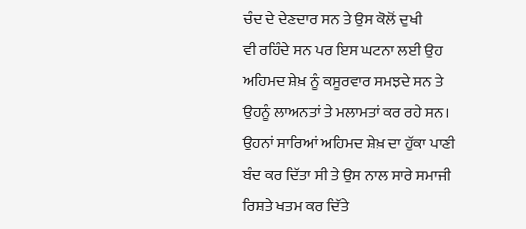ਚੰਦ ਦੇ ਦੇਣਦਾਰ ਸਨ ਤੇ ਉਸ ਕੋਲੋਂ ਦੁਖੀ
ਵੀ ਰਹਿੰਦੇ ਸਨ ਪਰ ਇਸ ਘਟਨਾ ਲਈ ਉਹ
ਅਹਿਮਦ ਸ਼ੇਖ਼ ਨੂੰ ਕਸੂਰਵਾਰ ਸਮਝਦੇ ਸਨ ਤੇ
ਉਹਨੂੰ ਲਾਅਨਤਾਂ ਤੇ ਮਲਾਮਤਾਂ ਕਰ ਰਹੇ ਸਨ।
ਉਹਨਾਂ ਸਾਰਿਆਂ ਅਹਿਮਦ ਸ਼ੇਖ਼ ਦਾ ਹੁੱਕਾ ਪਾਣੀ
ਬੰਦ ਕਰ ਦਿੱਤਾ ਸੀ ਤੇ ਉਸ ਨਾਲ ਸਾਰੇ ਸਮਾਜੀ
ਰਿਸ਼ਤੇ ਖਤਮ ਕਰ ਦਿੱਤੇ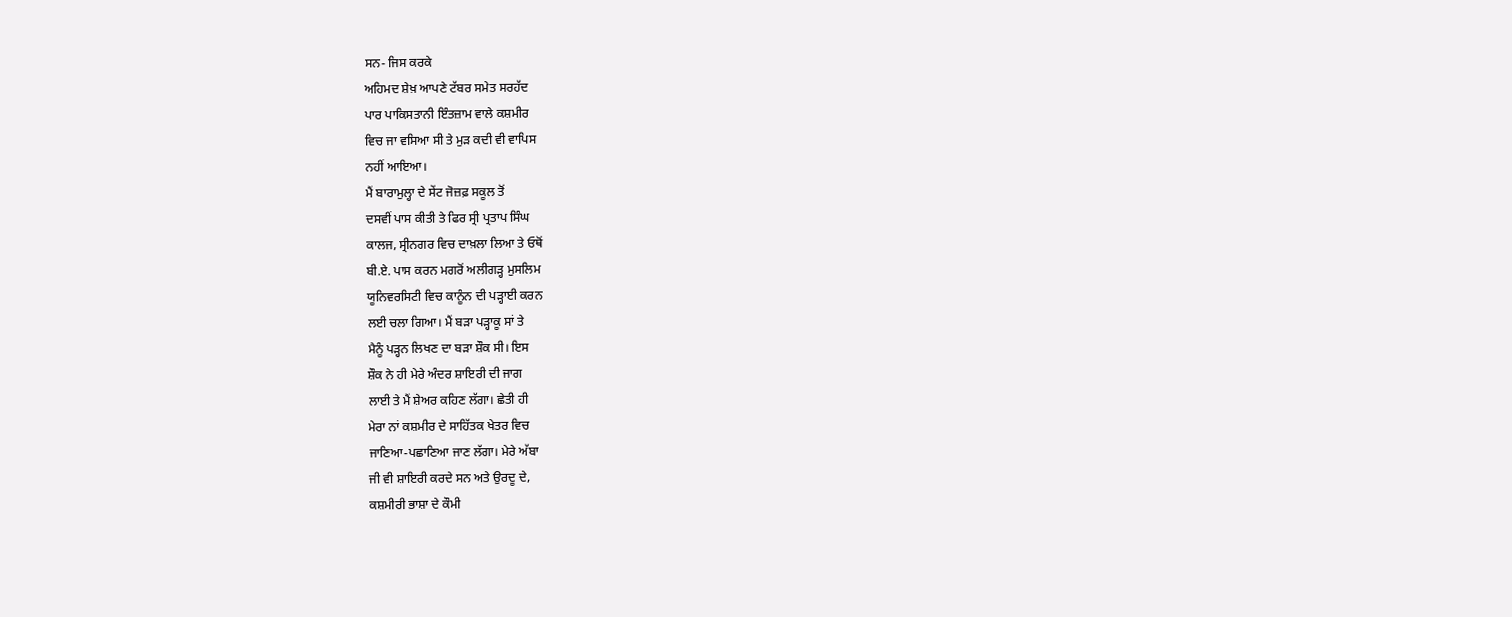ਸਨ- ਜਿਸ ਕਰਕੇ
ਅਹਿਮਦ ਸ਼ੇਖ਼ ਆਪਣੇ ਟੱਬਰ ਸਮੇਤ ਸਰਹੱਦ
ਪਾਰ ਪਾਕਿਸਤਾਨੀ ਇੰਤਜ਼ਾਮ ਵਾਲੇ ਕਸ਼ਮੀਰ
ਵਿਚ ਜਾ ਵਸਿਆ ਸੀ ਤੇ ਮੁੜ ਕਦੀ ਵੀ ਵਾਪਿਸ
ਨਹੀਂ ਆਇਆ।
ਮੈਂ ਬਾਰਾਮੁਲ੍ਹਾ ਦੇ ਸੇਂਟ ਜੋਜ਼ਫ਼ ਸਕੂਲ ਤੋਂ
ਦਸਵੀਂ ਪਾਸ ਕੀਤੀ ਤੇ ਫਿਰ ਸ੍ਰੀ ਪ੍ਰਤਾਪ ਸਿੰਘ
ਕਾਲਜ, ਸ੍ਰੀਨਗਰ ਵਿਚ ਦਾਖ਼ਲਾ ਲਿਆ ਤੇ ਓਥੋਂ
ਬੀ.ਏ. ਪਾਸ ਕਰਨ ਮਗਰੋਂ ਅਲੀਗੜ੍ਹ ਮੁਸਲਿਮ
ਯੂਨਿਵਰਸਿਟੀ ਵਿਚ ਕਾਨੂੰਨ ਦੀ ਪੜ੍ਹਾਈ ਕਰਨ
ਲਈ ਚਲਾ ਗਿਆ। ਮੈਂ ਬੜਾ ਪੜ੍ਹਾਕੂ ਸਾਂ ਤੇ
ਮੈਨੂੰ ਪੜ੍ਹਨ ਲਿਖਣ ਦਾ ਬੜਾ ਸ਼ੌਕ ਸੀ। ਇਸ
ਸ਼ੌਕ ਨੇ ਹੀ ਮੇਰੇ ਅੰਦਰ ਸ਼ਾਇਰੀ ਦੀ ਜਾਗ
ਲਾਈ ਤੇ ਮੈਂ ਸ਼ੇਅਰ ਕਹਿਣ ਲੱਗਾ। ਛੇਤੀ ਹੀ
ਮੇਰਾ ਨਾਂ ਕਸ਼ਮੀਰ ਦੇ ਸਾਹਿੱਤਕ ਖੇਤਰ ਵਿਚ
ਜਾਣਿਆ-ਪਛਾਣਿਆ ਜਾਣ ਲੱਗਾ। ਮੇਰੇ ਅੱਬਾ
ਜੀ ਵੀ ਸ਼ਾਇਰੀ ਕਰਦੇ ਸਨ ਅਤੇ ਉਰਦੂ ਦੇ,
ਕਸ਼ਮੀਰੀ ਭਾਸ਼ਾ ਦੇ ਕੌਮੀ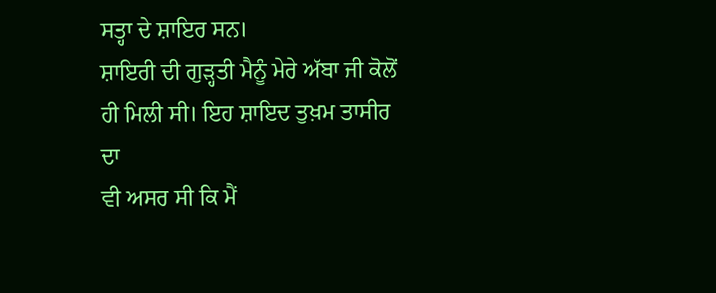ਸਤ੍ਹਾ ਦੇ ਸ਼ਾਇਰ ਸਨ।
ਸ਼ਾਇਰੀ ਦੀ ਗੁੜ੍ਹਤੀ ਮੈਨੂੰ ਮੇਰੇ ਅੱਬਾ ਜੀ ਕੋਲੋਂ
ਹੀ ਮਿਲੀ ਸੀ। ਇਹ ਸ਼ਾਇਦ ਤੁਖ਼ਮ ਤਾਸੀਰ ਦਾ
ਵੀ ਅਸਰ ਸੀ ਕਿ ਮੈਂ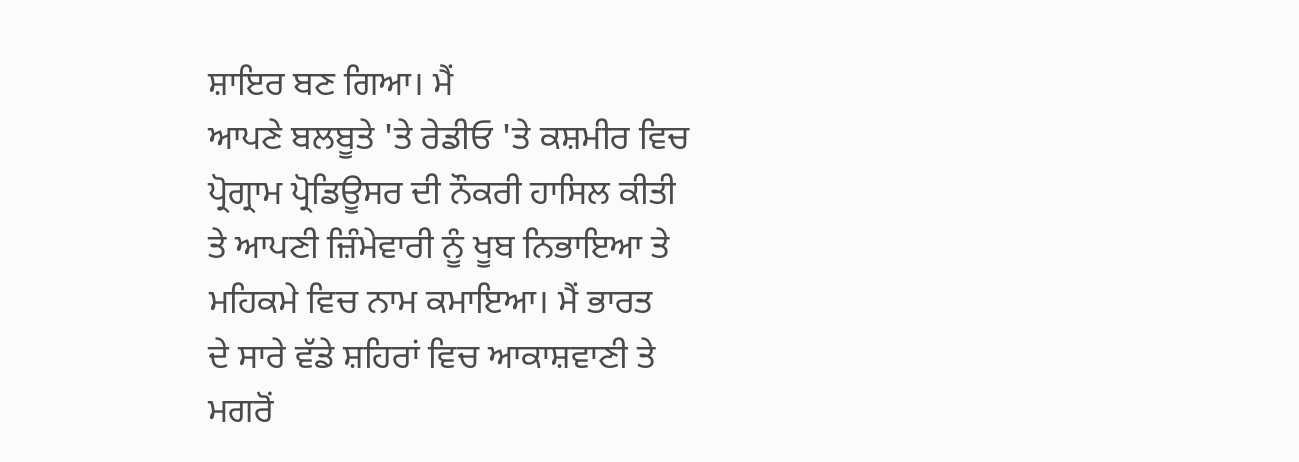ਸ਼ਾਇਰ ਬਣ ਗਿਆ। ਮੈਂ
ਆਪਣੇ ਬਲਬੂਤੇ 'ਤੇ ਰੇਡੀਓ 'ਤੇ ਕਸ਼ਮੀਰ ਵਿਚ
ਪ੍ਰੋਗ੍ਰਾਮ ਪ੍ਰੋਡਿਊਸਰ ਦੀ ਨੌਕਰੀ ਹਾਸਿਲ ਕੀਤੀ
ਤੇ ਆਪਣੀ ਜ਼ਿੰਮੇਵਾਰੀ ਨੂੰ ਖੂਬ ਨਿਭਾਇਆ ਤੇ
ਮਹਿਕਮੇ ਵਿਚ ਨਾਮ ਕਮਾਇਆ। ਮੈਂ ਭਾਰਤ
ਦੇ ਸਾਰੇ ਵੱਡੇ ਸ਼ਹਿਰਾਂ ਵਿਚ ਆਕਾਸ਼ਵਾਣੀ ਤੇ
ਮਗਰੋਂ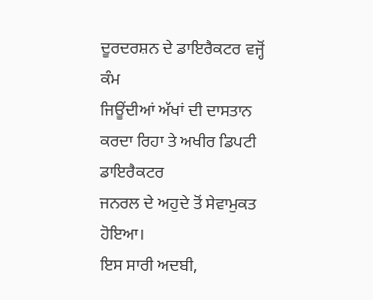ਦੂਰਦਰਸ਼ਨ ਦੇ ਡਾਇਰੈਕਟਰ ਵਜ੍ਹੋਂ ਕੰਮ
ਜਿਊਂਦੀਆਂ ਅੱਖਾਂ ਦੀ ਦਾਸਤਾਨ
ਕਰਦਾ ਰਿਹਾ ਤੇ ਅਖੀਰ ਡਿਪਟੀ ਡਾਇਰੈਕਟਰ
ਜਨਰਲ ਦੇ ਅਹੁਦੇ ਤੋਂ ਸੇਵਾਮੁਕਤ ਹੋਇਆ।
ਇਸ ਸਾਰੀ ਅਦਬੀ,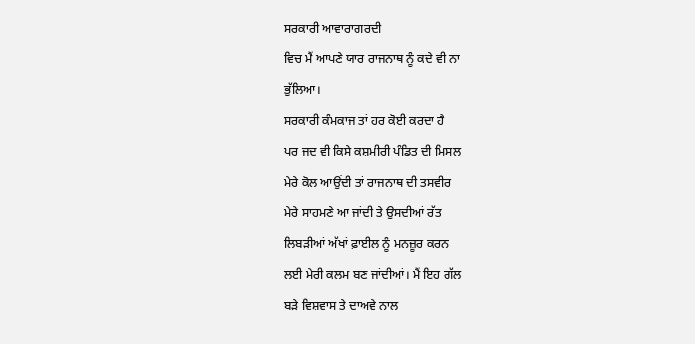ਸਰਕਾਰੀ ਆਵਾਰਾਗਰਦੀ
ਵਿਚ ਮੈਂ ਆਪਣੇ ਯਾਰ ਰਾਜਨਾਥ ਨੂੰ ਕਦੇ ਵੀ ਨਾ
ਭੁੱਲਿਆ।
ਸਰਕਾਰੀ ਕੰਮਕਾਜ ਤਾਂ ਹਰ ਕੋਈ ਕਰਦਾ ਹੈ
ਪਰ ਜਦ ਵੀ ਕਿਸੇ ਕਸ਼ਮੀਰੀ ਪੰਡਿਤ ਦੀ ਮਿਸਲ
ਮੇਰੇ ਕੋਲ ਆਉਂਦੀ ਤਾਂ ਰਾਜਨਾਥ ਦੀ ਤਸਵੀਰ
ਮੇਰੇ ਸਾਹਮਣੇ ਆ ਜਾਂਦੀ ਤੇ ਉਸਦੀਆਂ ਰੱਤ
ਲਿਬੜੀਆਂ ਅੱਖਾਂ ਫ਼ਾਈਲ ਨੂੰ ਮਨਜ਼ੂਰ ਕਰਨ
ਲਈ ਮੇਰੀ ਕਲਮ ਬਣ ਜਾਂਦੀਆਂ। ਮੈਂ ਇਹ ਗੱਲ
ਬੜੇ ਵਿਸ਼ਵਾਸ ਤੇ ਦਾਅਵੇ ਨਾਲ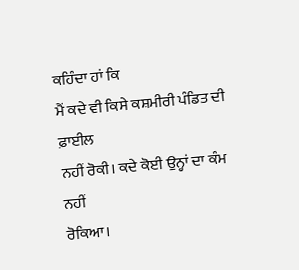ਕਹਿੰਦਾ ਹਾਂ ਕਿ
ਮੈਂ ਕਦੇ ਵੀ ਕਿਸੇ ਕਸ਼ਮੀਰੀ ਪੰਡਿਤ ਦੀ ਫ਼ਾਈਲ
ਨਹੀਂ ਰੋਕੀ। ਕਦੇ ਕੋਈ ਉਨ੍ਹਾਂ ਦਾ ਕੰਮ ਨਹੀਂ
ਰੋਕਿਆ।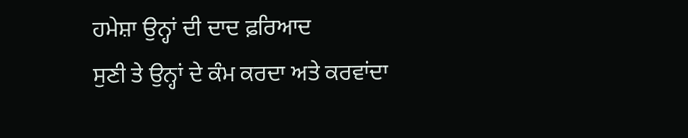ਹਮੇਸ਼ਾ ਉਨ੍ਹਾਂ ਦੀ ਦਾਦ ਫ਼ਰਿਆਦ
ਸੁਣੀ ਤੇ ਉਨ੍ਹਾਂ ਦੇ ਕੰਮ ਕਰਦਾ ਅਤੇ ਕਰਵਾਂਦਾ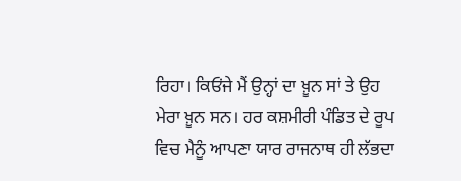ਰਿਹਾ। ਕਿਓਂਜੇ ਮੈਂ ਉਨ੍ਹਾਂ ਦਾ ਖ਼ੂਨ ਸਾਂ ਤੇ ਉਹ
ਮੇਰਾ ਖ਼ੂਨ ਸਨ। ਹਰ ਕਸ਼ਮੀਰੀ ਪੰਡਿਤ ਦੇ ਰੂਪ
ਵਿਚ ਮੈਨੂੰ ਆਪਣਾ ਯਾਰ ਰਾਜਨਾਥ ਹੀ ਲੱਭਦਾ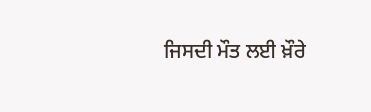ਜਿਸਦੀ ਮੌਤ ਲਈ ਖ਼ੌਰੇ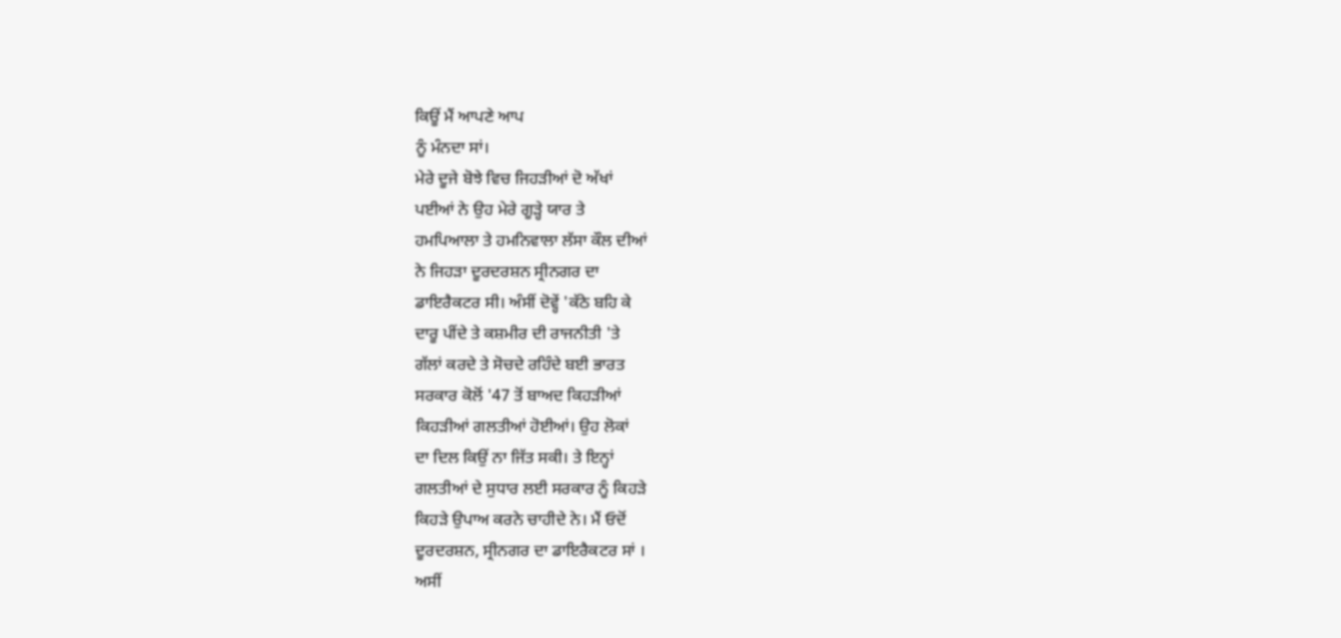ਕਿਊਂ ਮੈਂ ਆਪਣੇ ਆਪ
ਨੂੰ ਮੰਨਦਾ ਸਾਂ।
ਮੇਰੇ ਦੂਜੇ ਬੋਝੇ ਵਿਚ ਜਿਹੜੀਆਂ ਦੋ ਅੱਖਾਂ
ਪਈਆਂ ਨੇ ਉਹ ਮੇਰੇ ਗੂੜ੍ਹੇ ਯਾਰ ਤੇ
ਹਮਪਿਆਲਾ ਤੇ ਹਮਨਿਵਾਲਾ ਲੱਸਾ ਕੌਲ ਦੀਆਂ
ਨੇ ਜਿਹੜਾ ਦੂਰਦਰਸ਼ਨ ਸ੍ਰੀਨਗਰ ਦਾ
ਡਾਇਰੈਕਟਰ ਸੀ। ਅੰਸੀਂ ਦੋਵ੍ਹੇਂ 'ਕੱਠੇ ਬਹਿ ਕੇ
ਦਾਰੂ ਪੀਂਦੇ ਤੇ ਕਸ਼ਮੀਰ ਦੀ ਰਾਜਨੀਤੀ 'ਤੇ
ਗੱਲਾਂ ਕਰਦੇ ਤੇ ਸੋਚਦੇ ਰਹਿੰਦੇ ਬਈ ਭਾਰਤ
ਸਰਕਾਰ ਕੋਲੋਂ '47 ਤੋਂ ਬਾਅਦ ਕਿਹੜੀਆਂ
ਕਿਹੜੀਆਂ ਗਲਤੀਆਂ ਹੋਈਆਂ। ਉਹ ਲੋਕਾਂ
ਦਾ ਦਿਲ ਕਿਉਂ ਨਾ ਜਿੱਤ ਸਕੀ। ਤੇ ਇਨ੍ਹਾਂ
ਗਲਤੀਆਂ ਦੇ ਸੁਧਾਰ ਲਈ ਸਰਕਾਰ ਨੂੰ ਕਿਹੜੇ
ਕਿਹੜੇ ਉਪਾਅ ਕਰਨੇ ਚਾਹੀਦੇ ਨੇ। ਮੈਂ ਓਦੋਂ
ਦੂਰਦਰਸ਼ਨ, ਸ੍ਰੀਨਗਰ ਦਾ ਡਾਇਰੈਕਟਰ ਸਾਂ ।
ਅਸੀਂ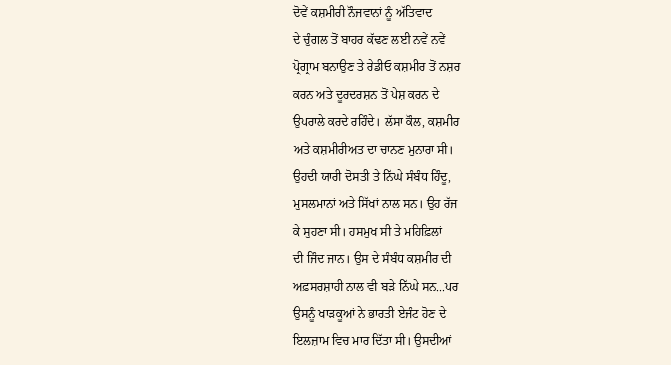ਦੋਵੇਂ ਕਸ਼ਮੀਰੀ ਨੌਜਵਾਨਾਂ ਨੂੰ ਅੱਤਿਵਾਦ
ਦੇ ਚੁੰਗਲ ਤੋਂ ਬਾਹਰ ਕੱਢਣ ਲਈ ਨਵੇਂ ਨਵੇਂ
ਪ੍ਰੋਗ੍ਰਾਮ ਬਨਾਉਣ ਤੇ ਰੇਡੀਓ ਕਸ਼ਮੀਰ ਤੋਂ ਨਸ਼ਰ
ਕਰਨ ਅਤੇ ਦੂਰਦਰਸ਼ਨ ਤੋਂ ਪੇਸ਼ ਕਰਨ ਦੇ
ਉਪਰਾਲੇ ਕਰਦੇ ਰਹਿੰਦੇ। ਲੱਸਾ ਕੌਲ, ਕਸ਼ਮੀਰ
ਅਤੇ ਕਸ਼ਮੀਰੀਅਤ ਦਾ ਚਾਨਣ ਮੁਨਾਰਾ ਸੀ।
ਉਹਦੀ ਯਾਰੀ ਦੋਸਤੀ ਤੇ ਨਿੱਘੇ ਸੰਬੰਧ ਹਿੰਦੂ,
ਮੁਸਲਮਾਨਾਂ ਅਤੇ ਸਿੱਖਾਂ ਨਾਲ ਸਨ। ਉਹ ਰੱਜ
ਕੇ ਸੁਹਣਾ ਸੀ। ਹਸਮੁਖ ਸੀ ਤੇ ਮਹਿਫ਼ਿਲਾਂ
ਦੀ ਜਿੰਦ ਜਾਨ। ਉਸ ਦੇ ਸੰਬੰਧ ਕਸ਼ਮੀਰ ਦੀ
ਅਫ਼ਸਰਸ਼ਾਹੀ ਨਾਲ ਵੀ ਬੜੇ ਨਿੱਘੇ ਸਨ...ਪਰ
ਉਸਨੂੰ ਖਾੜਕੂਆਂ ਨੇ ਭਾਰਤੀ ਏਜੰਟ ਹੋਣ ਦੇ
ਇਲਜ਼ਾਮ ਵਿਚ ਮਾਰ ਦਿੱਤਾ ਸੀ। ਉਸਦੀਆਂ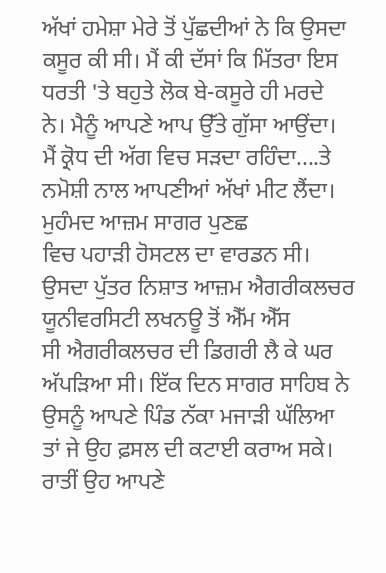ਅੱਖਾਂ ਹਮੇਸ਼ਾ ਮੇਰੇ ਤੋਂ ਪੁੱਛਦੀਆਂ ਨੇ ਕਿ ਉਸਦਾ
ਕਸੂਰ ਕੀ ਸੀ। ਮੈਂ ਕੀ ਦੱਸਾਂ ਕਿ ਮਿੱਤਰਾ ਇਸ
ਧਰਤੀ 'ਤੇ ਬਹੁਤੇ ਲੋਕ ਬੇ-ਕਸੂਰੇ ਹੀ ਮਰਦੇ
ਨੇ। ਮੈਨੂੰ ਆਪਣੇ ਆਪ ਉੱਤੇ ਗੁੱਸਾ ਆਉਂਦਾ।
ਮੈਂ ਕ੍ਰੋਧ ਦੀ ਅੱਗ ਵਿਚ ਸੜਦਾ ਰਹਿੰਦਾ....ਤੇ
ਨਮੋਸ਼ੀ ਨਾਲ ਆਪਣੀਆਂ ਅੱਖਾਂ ਮੀਟ ਲੈਂਦਾ।
ਮੁਹੰਮਦ ਆਜ਼ਮ ਸਾਗਰ ਪੁਣਛ
ਵਿਚ ਪਹਾੜੀ ਹੋਸਟਲ ਦਾ ਵਾਰਡਨ ਸੀ।
ਉਸਦਾ ਪੁੱਤਰ ਨਿਸ਼ਾਤ ਆਜ਼ਮ ਐਗਰੀਕਲਚਰ
ਯੂਨੀਵਰਸਿਟੀ ਲਖਨਊ ਤੋਂ ਐੱਮ ਐੱਸ
ਸੀ ਐਗਰੀਕਲਚਰ ਦੀ ਡਿਗਰੀ ਲੈ ਕੇ ਘਰ
ਅੱਪੜਿਆ ਸੀ। ਇੱਕ ਦਿਨ ਸਾਗਰ ਸਾਹਿਬ ਨੇ
ਉਸਨੂੰ ਆਪਣੇ ਪਿੰਡ ਨੱਕਾ ਮਜਾੜੀ ਘੱਲਿਆ
ਤਾਂ ਜੇ ਉਹ ਫ਼ਸਲ ਦੀ ਕਟਾਈ ਕਰਾਅ ਸਕੇ।
ਰਾਤੀਂ ਉਹ ਆਪਣੇ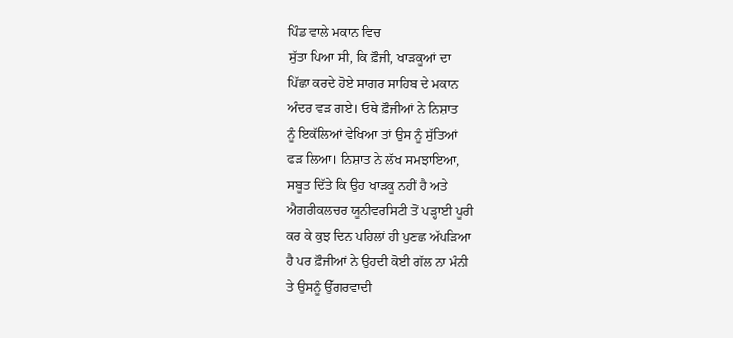ਪਿੰਡ ਵਾਲੇ ਮਕਾਨ ਵਿਚ
ਸੁੱਤਾ ਪਿਆ ਸੀ, ਕਿ ਫ਼ੌਜੀ, ਖਾੜਕੂਆਂ ਦਾ
ਪਿੱਛਾ ਕਰਦੇ ਹੋਏ ਸਾਗਰ ਸਾਹਿਬ ਦੇ ਮਕਾਨ
ਅੰਦਰ ਵੜ ਗਏ। ਓਥੇ ਫ਼ੌਜੀਆਂ ਨੇ ਨਿਸ਼ਾਤ
ਨੂੰ ਇਕੱਲਿਆਂ ਵੇਖਿਆ ਤਾਂ ਉਸ ਨੂੰ ਸੁੱਤਿਆਂ
ਫੜ ਲਿਆ। ਨਿਸ਼ਾਤ ਨੇ ਲੱਖ ਸਮਝਾਇਆ,
ਸਬੂਤ ਦਿੱਤੇ ਕਿ ਉਹ ਖਾੜਕੂ ਨਹੀਂ ਹੈ ਅਤੇ
ਐਗਰੀਕਲਚਰ ਯੂਨੀਵਰਸਿਟੀ ਤੋਂ ਪੜ੍ਹਾਈ ਪੂਰੀ
ਕਰ ਕੇ ਕੁਝ ਦਿਨ ਪਹਿਲਾਂ ਹੀ ਪੁਣਛ ਅੱਪੜਿਆ
ਹੈ ਪਰ ਫ਼ੌਜੀਆਂ ਨੇ ਉਹਦੀ ਕੋਈ ਗੱਲ ਨਾ ਮੰਨੀ
ਤੇ ਉਸਨੂੰ ਉੱਗਰਵਾਦੀ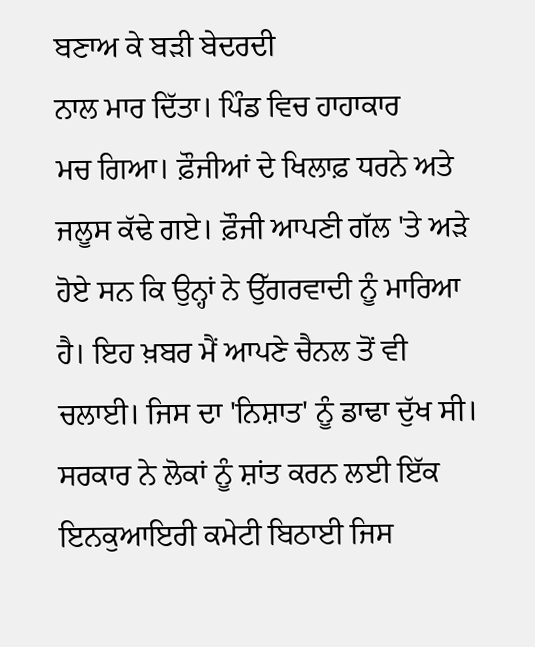ਬਣਾਅ ਕੇ ਬੜੀ ਬੇਦਰਦੀ
ਨਾਲ ਮਾਰ ਦਿੱਤਾ। ਪਿੰਡ ਵਿਚ ਹਾਹਾਕਾਰ
ਮਚ ਗਿਆ। ਫ਼ੌਜੀਆਂ ਦੇ ਖਿਲਾਫ਼ ਧਰਨੇ ਅਤੇ
ਜਲੂਸ ਕੱਢੇ ਗਏ। ਫ਼ੌਜੀ ਆਪਣੀ ਗੱਲ 'ਤੇ ਅੜੇ
ਹੋਏ ਸਨ ਕਿ ਉਨ੍ਹਾਂ ਨੇ ਉੱਗਰਵਾਦੀ ਨੂੰ ਮਾਰਿਆ
ਹੈ। ਇਹ ਖ਼ਬਰ ਮੈਂ ਆਪਣੇ ਚੈਨਲ ਤੋਂ ਵੀ
ਚਲਾਈ। ਜਿਸ ਦਾ 'ਨਿਸ਼ਾਤ' ਨੂੰ ਡਾਢਾ ਦੁੱਖ ਸੀ।
ਸਰਕਾਰ ਨੇ ਲੋਕਾਂ ਨੂੰ ਸ਼ਾਂਤ ਕਰਨ ਲਈ ਇੱਕ
ਇਨਕੁਆਇਰੀ ਕਮੇਟੀ ਬਿਠਾਈ ਜਿਸ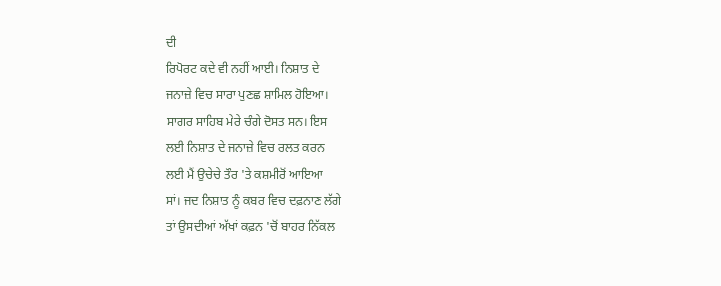ਦੀ
ਰਿਪੋਰਟ ਕਦੇ ਵੀ ਨਹੀਂ ਆਈ। ਨਿਸ਼ਾਤ ਦੇ
ਜਨਾਜ਼ੇ ਵਿਚ ਸਾਰਾ ਪੁਣਛ ਸ਼ਾਮਿਲ ਹੋਇਆ।
ਸਾਗਰ ਸਾਹਿਬ ਮੇਰੇ ਚੰਗੇ ਦੋਸਤ ਸਨ। ਇਸ
ਲਈ ਨਿਸ਼ਾਤ ਦੇ ਜਨਾਜ਼ੇ ਵਿਚ ਰਲਤ ਕਰਨ
ਲਈ ਮੈਂ ਉਚੇਚੇ ਤੌਰ 'ਤੇ ਕਸ਼ਮੀਰੋਂ ਆਇਆ
ਸਾਂ। ਜਦ ਨਿਸ਼ਾਤ ਨੂੰ ਕਬਰ ਵਿਚ ਦਫ਼ਨਾਣ ਲੱਗੇ
ਤਾਂ ਉਸਦੀਆਂ ਅੱਖਾਂ ਕਫ਼ਨ 'ਚੋਂ ਬਾਹਰ ਨਿੱਕਲ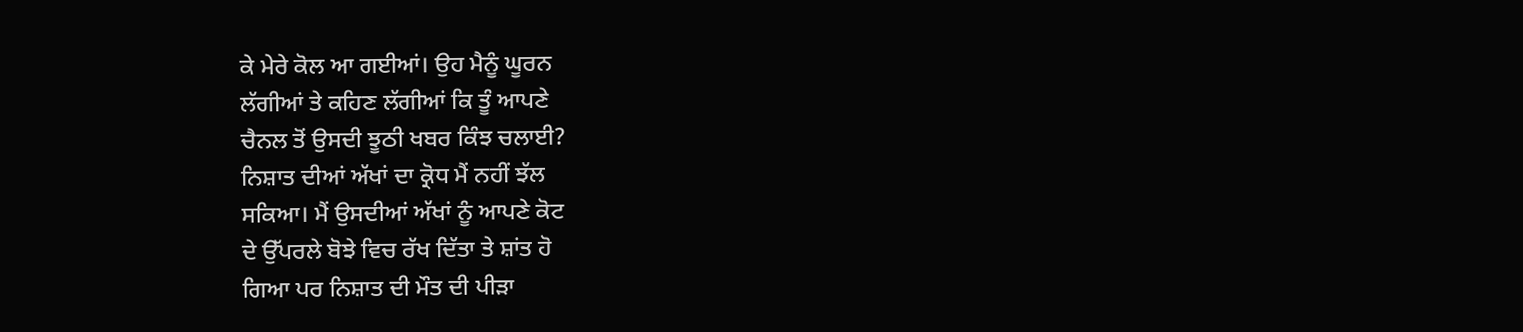ਕੇ ਮੇਰੇ ਕੋਲ ਆ ਗਈਆਂ। ਉਹ ਮੈਨੂੰ ਘੂਰਨ
ਲੱਗੀਆਂ ਤੇ ਕਹਿਣ ਲੱਗੀਆਂ ਕਿ ਤੂੰ ਆਪਣੇ
ਚੈਨਲ ਤੋਂ ਉਸਦੀ ਝੂਠੀ ਖਬਰ ਕਿੰਝ ਚਲਾਈ?
ਨਿਸ਼ਾਤ ਦੀਆਂ ਅੱਖਾਂ ਦਾ ਕ੍ਰੋਧ ਮੈਂ ਨਹੀਂ ਝੱਲ
ਸਕਿਆ। ਮੈਂ ਉਸਦੀਆਂ ਅੱਖਾਂ ਨੂੰ ਆਪਣੇ ਕੋਟ
ਦੇ ਉੱਪਰਲੇ ਬੋਝੇ ਵਿਚ ਰੱਖ ਦਿੱਤਾ ਤੇ ਸ਼ਾਂਤ ਹੋ
ਗਿਆ ਪਰ ਨਿਸ਼ਾਤ ਦੀ ਮੌਤ ਦੀ ਪੀੜਾ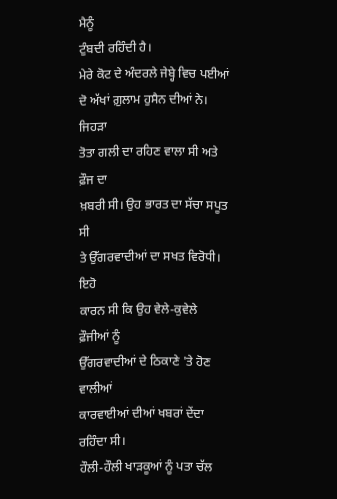ਮੈਨੂੰ
ਟੁੰਬਦੀ ਰਹਿੰਦੀ ਹੈ।
ਮੇਰੇ ਕੋਟ ਦੇ ਅੰਦਰਲੇ ਜੇਬ੍ਹੇ ਵਿਚ ਪਈਆਂ
ਦੋ ਅੱਖਾਂ ਗ਼ੁਲਾਮ ਹੁਸੈਨ ਦੀਆਂ ਨੇ। ਜਿਹੜਾ
ਤੋਤਾ ਗਲੀ ਦਾ ਰਹਿਣ ਵਾਲਾ ਸੀ ਅਤੇ ਫ਼ੌਜ ਦਾ
ਖ਼ਬਰੀ ਸੀ। ਉਹ ਭਾਰਤ ਦਾ ਸੱਚਾ ਸਪੂਤ ਸੀ
ਤੇ ਉੱਗਰਵਾਦੀਆਂ ਦਾ ਸਖਤ ਵਿਰੋਧੀ। ਇਹੋ
ਕਾਰਨ ਸੀ ਕਿ ਉਹ ਵੇਲੇ-ਕੁਵੇਲੇ ਫ਼ੌਜੀਆਂ ਨੂੰ
ਉੱਗਰਵਾਦੀਆਂ ਦੇ ਠਿਕਾਣੇ 'ਤੇ ਹੋਣ ਵਾਲੀਆਂ
ਕਾਰਵਾਈਆਂ ਦੀਆਂ ਖਬਰਾਂ ਦੇਂਦਾ ਰਹਿੰਦਾ ਸੀ।
ਹੌਲੀ-ਹੌਲੀ ਖਾੜਕੂਆਂ ਨੂੰ ਪਤਾ ਚੱਲ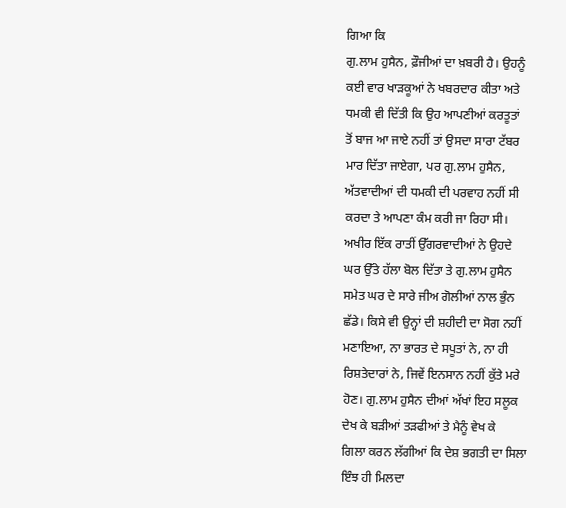ਗਿਆ ਕਿ
ਗੁ.ਲਾਮ ਹੁਸੈਨ, ਫ਼ੌਜੀਆਂ ਦਾ ਖ਼ਬਰੀ ਹੈ। ਉਹਨੂੰ
ਕਈ ਵਾਰ ਖਾੜਕੂਆਂ ਨੇ ਖਬਰਦਾਰ ਕੀਤਾ ਅਤੇ
ਧਮਕੀ ਵੀ ਦਿੱਤੀ ਕਿ ਉਹ ਆਪਣੀਆਂ ਕਰਤੂਤਾਂ
ਤੋਂ ਬਾਜ ਆ ਜਾਏ ਨਹੀਂ ਤਾਂ ਉਸਦਾ ਸਾਰਾ ਟੱਬਰ
ਮਾਰ ਦਿੱਤਾ ਜਾਏਗਾ, ਪਰ ਗੁ.ਲਾਮ ਹੁਸੈਨ,
ਅੱਤਵਾਦੀਆਂ ਦੀ ਧਮਕੀ ਦੀ ਪਰਵਾਹ ਨਹੀਂ ਸੀ
ਕਰਦਾ ਤੇ ਆਪਣਾ ਕੰਮ ਕਰੀ ਜਾ ਰਿਹਾ ਸੀ।
ਅਖੀਰ ਇੱਕ ਰਾਤੀਂ ਉੱਗਰਵਾਦੀਆਂ ਨੇ ਉਹਦੇ
ਘਰ ਉੱਤੇ ਹੱਲਾ ਬੋਲ ਦਿੱਤਾ ਤੇ ਗੁ.ਲਾਮ ਹੁਸੈਨ
ਸਮੇਤ ਘਰ ਦੇ ਸਾਰੇ ਜੀਅ ਗੋਲੀਆਂ ਨਾਲ ਭੁੰਨ
ਛੱਡੇ। ਕਿਸੇ ਵੀ ਉਨ੍ਹਾਂ ਦੀ ਸ਼ਹੀਦੀ ਦਾ ਸੋਗ ਨਹੀਂ
ਮਣਾਇਆ, ਨਾ ਭਾਰਤ ਦੇ ਸਪੂਤਾਂ ਨੇ, ਨਾ ਹੀ
ਰਿਸ਼ਤੇਦਾਰਾਂ ਨੇ, ਜਿਵੇਂ ਇਨਸਾਨ ਨਹੀਂ ਕੁੱਤੇ ਮਰੇ
ਹੋਣ। ਗੁ.ਲਾਮ ਹੁਸੈਨ ਦੀਆਂ ਅੱਖਾਂ ਇਹ ਸਲੂਕ
ਦੇਖ ਕੇ ਬੜੀਆਂ ਤੜਫੀਆਂ ਤੇ ਮੈਨੂੰ ਵੇਖ ਕੇ
ਗਿਲਾ ਕਰਨ ਲੱਗੀਆਂ ਕਿ ਦੇਸ਼ ਭਗਤੀ ਦਾ ਸਿਲਾ
ਇੰਝ ਹੀ ਮਿਲਦਾ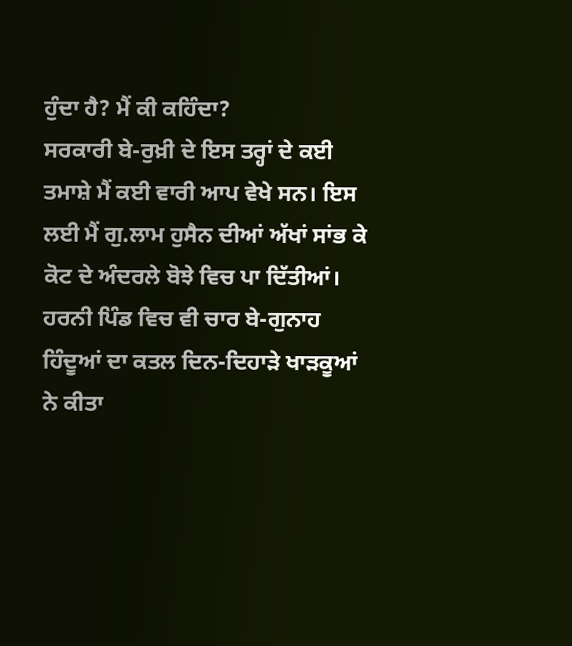ਹੁੰਦਾ ਹੈ? ਮੈਂ ਕੀ ਕਹਿੰਦਾ?
ਸਰਕਾਰੀ ਬੇ-ਰੁਖ਼ੀ ਦੇ ਇਸ ਤਰ੍ਹਾਂ ਦੇ ਕਈ
ਤਮਾਸ਼ੇ ਮੈਂ ਕਈ ਵਾਰੀ ਆਪ ਵੇਖੇ ਸਨ। ਇਸ
ਲਈ ਮੈਂ ਗੁ.ਲਾਮ ਹੁਸੈਨ ਦੀਆਂ ਅੱਖਾਂ ਸਾਂਭ ਕੇ
ਕੋਟ ਦੇ ਅੰਦਰਲੇ ਬੋਝੇ ਵਿਚ ਪਾ ਦਿੱਤੀਆਂ।
ਹਰਨੀ ਪਿੰਡ ਵਿਚ ਵੀ ਚਾਰ ਬੇ-ਗੁਨਾਹ
ਹਿੰਦੂਆਂ ਦਾ ਕਤਲ ਦਿਨ-ਦਿਹਾੜੇ ਖਾੜਕੂਆਂ
ਨੇ ਕੀਤਾ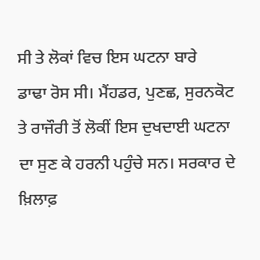ਸੀ ਤੇ ਲੋਕਾਂ ਵਿਚ ਇਸ ਘਟਨਾ ਬਾਰੇ
ਡਾਢਾ ਰੋਸ ਸੀ। ਮੈਂਹਡਰ, ਪੁਣਛ, ਸੁਰਨਕੋਟ
ਤੇ ਰਾਜੌਰੀ ਤੋਂ ਲੋਕੀਂ ਇਸ ਦੁਖਦਾਈ ਘਟਨਾ
ਦਾ ਸੁਣ ਕੇ ਹਰਨੀ ਪਹੁੰਚੇ ਸਨ। ਸਰਕਾਰ ਦੇ
ਖ਼ਿਲਾਫ਼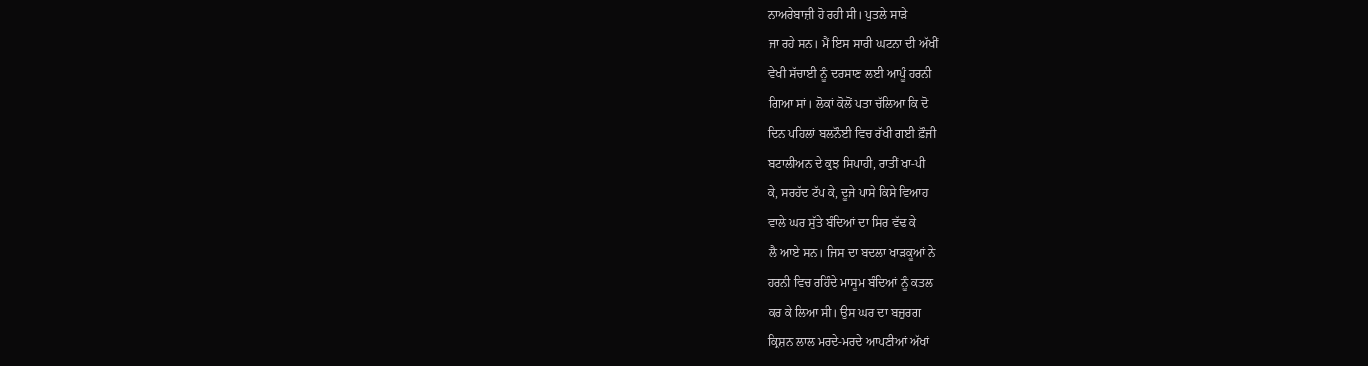ਨਾਅਰੇਬਾਜ਼ੀ ਹੋ ਰਹੀ ਸੀ। ਪੁਤਲੇ ਸਾੜੇ
ਜਾ ਰਹੇ ਸਨ। ਮੈਂ ਇਸ ਸਾਰੀ ਘਟਨਾ ਦੀ ਅੱਖੀਂ
ਵੇਖੀ ਸੱਚਾਈ ਨੂੰ ਦਰਸਾਣ ਲਈ ਆਪੂੰ ਹਰਨੀ
ਗਿਆ ਸਾਂ। ਲੋਕਾਂ ਕੋਲੋਂ ਪਤਾ ਚੱਲਿਆ ਕਿ ਦੋ
ਦਿਨ ਪਹਿਲਾਂ ਬਲਨੌਈ ਵਿਚ ਰੱਖੀ ਗਈ ਫ਼ੌਜੀ
ਬਟਾਲੀਅਨ ਦੇ ਕੁਝ ਸਿਪਾਹੀ, ਰਾਤੀਂ ਖਾ-ਪੀ
ਕੇ, ਸਰਹੱਦ ਟੱਪ ਕੇ, ਦੂਜੇ ਪਾਸੇ ਕਿਸੇ ਵਿਆਹ
ਵਾਲੇ ਘਰ ਸੁੱਤੇ ਬੰਦਿਆਂ ਦਾ ਸਿਰ ਵੱਢ ਕੇ
ਲੈ ਆਏ ਸਨ। ਜਿਸ ਦਾ ਬਦਲਾ ਖਾੜਕੂਆਂ ਨੇ
ਹਰਨੀ ਵਿਚ ਰਹਿੰਦੇ ਮਾਸੂਮ ਬੰਦਿਆਂ ਨੂੰ ਕਤਲ
ਕਰ ਕੇ ਲਿਆ ਸੀ। ਉਸ ਘਰ ਦਾ ਬਜ਼ੁਰਗ
ਕ੍ਰਿਸ਼ਨ ਲਾਲ ਮਰਦੇ-ਮਰਦੇ ਆਪਣੀਆਂ ਅੱਖਾਂ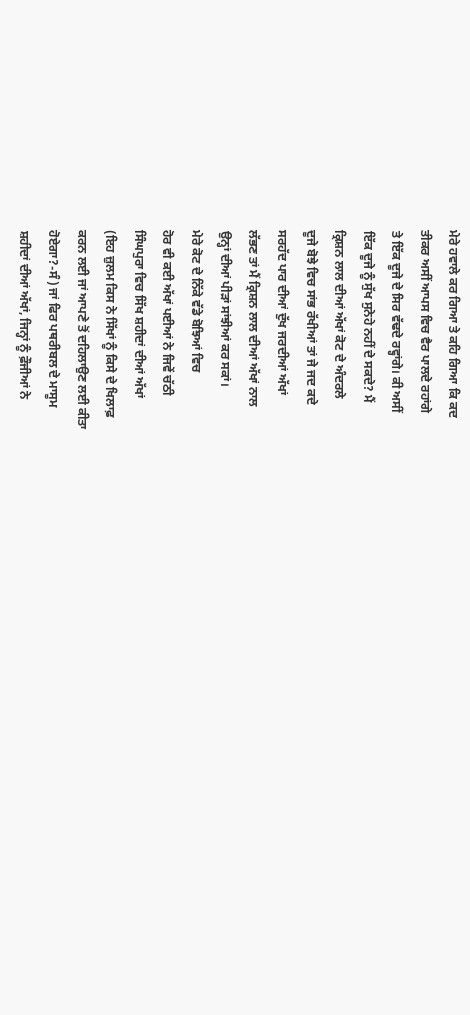ਮੇਰੇ ਹਵਾਲੇ ਕਰ ਗਿਆ ਤੇ ਕਹਿ ਗਿਆ ਕਿ ਕਦ
ਤੀਕਰ ਅਸੀਂ ਆਪਸ ਵਿਚ ਵੈਰ ਪਾਲਦੇ ਰਹਾਂਗੇ
ਤੇ ਇੱਕ ਦੂਜੇ ਦੇ ਸਿਰ ਵੱਢਦੇ ਰਵ੍ਹਾਂਗੇ। ਕੀ ਅਸੀਂ
ਇੱਕ ਦੂਜੇ ਨੂੰ ਸੁੱਖ ਸੁਨੇਹੇ ਨਹੀਂ ਦੇ ਸਕਦੇ? ਮੈਂ
ਕ੍ਰਿਸ਼ਨ ਲਾਲ ਦੀਆਂ ਅੱਖਾਂ ਕੋਟ ਦੇ ਅੰਦਰਲੇ
ਦੂਜੇ ਬੋਝੇ ਵਿਚ ਸਾਂਭ ਰੱਖੀਆਂ ਤਾਂ ਜੇ ਜਦ ਕਦੇ
ਸਰਹੱਦ ਪਾਰ ਦੀਆਂ ਦੁੱਖ ਜਰਦੀਆਂ ਅੱਖਾਂ
ਲੱਭਣ ਤਾਂ ਮੈਂ ਕ੍ਰਿਸ਼ਨ ਲਾਲ ਦੀਆਂ ਅੱਖਾਂ ਨਾਲ
ਉਨ੍ਹਾਂ ਦੀਆਂ ਪੀੜਾਂ ਸਾਂਝੀਆਂ ਕਰ ਸਕਾਂ।
ਮੇਰੇ ਕੋਟ ਦੇ ਨਿੱਕੇ ਵੱਡੇ ਬੋਝਿਆਂ ਵਿਚ
ਹੋਰ ਵੀ ਕਈ ਅੱਖਾਂ ਪਈਆਂ ਨੇ ਜਿਵੇਂ ਚੱਠੀ
ਸਿੰਘਪੁਰਾ ਵਿਚ ਸਿੱਖ ਸ਼ਹੀਦਾਂ ਦੀਆਂ ਅੱਖਾਂ
(ਇਹ ਜ਼ੁਲਮ ਕਿਸ ਨੇ ਸਿੱਖਾਂ ਨੂੰ ਕਿਸੇ ਦੇ ਖਿਲਾਫ਼
ਕਰਨ ਲਈ ਜਾਂ ਆਪਣੇ ਤੋਂ ਦਹਿਲਾਉਣ ਲਈ ਕੀਤਾ
ਹੋਏਗਾ?-ਸੰ) ਜਾਂ ਫਿਰ ਪਥਰੀਬਲ ਦੇ ਮਾਸੂਮ
ਸ਼ਹੀਦਾਂ ਦੀਆਂ ਅੱਖਾਂ, ਜਿਨ੍ਹਾਂ ਨੂੰ ਫ਼ੌਜੀਆਂ ਨੇ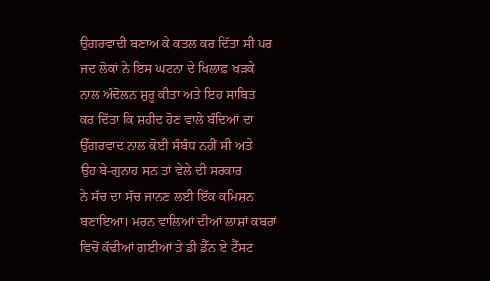ਉਗਰਵਾਦੀ ਬਣਾਅ ਕੇ ਕਤਲ ਕਰ ਦਿੱਤਾ ਸੀ ਪਰ
ਜਦ ਲੋਕਾਂ ਨੇ ਇਸ ਘਟਨਾ ਦੇ ਖਿਲਾਫ਼ ਖੜਕੇ
ਨਾਲ ਅੰਦੋਲਨ ਸ਼ੁਰੂ ਕੀਤਾ ਅਤੇ ਇਹ ਸਾਬਿਤ
ਕਰ ਦਿੱਤਾ ਕਿ ਸ਼ਹੀਦ ਹੋਣ ਵਾਲੇ ਬੰਦਿਆਂ ਦਾ
ਉੱਗਰਵਾਦ ਨਾਲ ਕੋਈ ਸੰਬੰਧ ਨਹੀਂ ਸੀ ਅਤੇ
ਉਹ ਬੇ-ਗੁਨਾਹ ਸਨ ਤਾਂ ਵੇਲੇ ਦੀ ਸਰਕਾਰ
ਨੇ ਸੱਚ ਦਾ ਸੱਚ ਜਾਨਣ ਲਈ ਇੱਕ ਕਮਿਸ਼ਨ
ਬਣਾਇਆ। ਮਰਨ ਵਾਲਿਆਂ ਦੀਆਂ ਲਾਸ਼ਾਂ ਕਬਰਾਂ
ਵਿਚੋਂ ਕੱਢੀਆਂ ਗਈਆਂ ਤੇ ਡੀ ਡੈੱਨ ਏ ਟੈੱਸਟ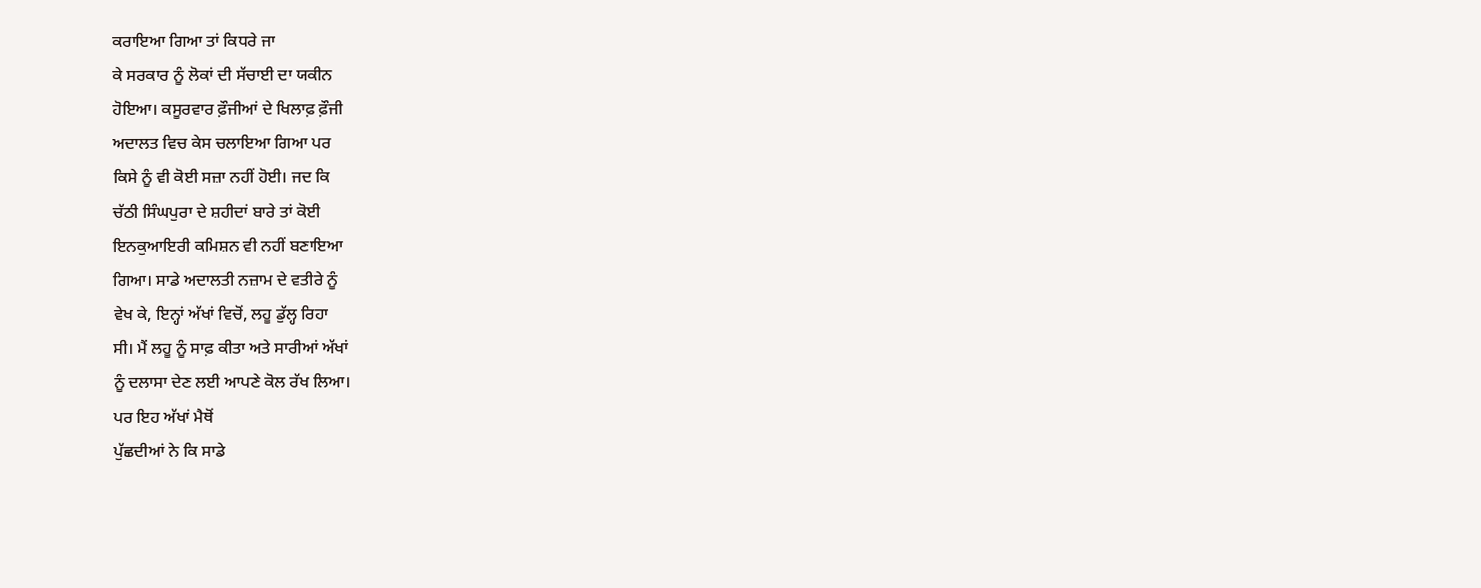ਕਰਾਇਆ ਗਿਆ ਤਾਂ ਕਿਧਰੇ ਜਾ
ਕੇ ਸਰਕਾਰ ਨੂੰ ਲੋਕਾਂ ਦੀ ਸੱਚਾਈ ਦਾ ਯਕੀਨ
ਹੋਇਆ। ਕਸੂਰਵਾਰ ਫ਼ੌਜੀਆਂ ਦੇ ਖਿਲਾਫ਼ ਫ਼ੌਜੀ
ਅਦਾਲਤ ਵਿਚ ਕੇਸ ਚਲਾਇਆ ਗਿਆ ਪਰ
ਕਿਸੇ ਨੂੰ ਵੀ ਕੋਈ ਸਜ਼ਾ ਨਹੀਂ ਹੋਈ। ਜਦ ਕਿ
ਚੱਠੀ ਸਿੰਘਪੁਰਾ ਦੇ ਸ਼ਹੀਦਾਂ ਬਾਰੇ ਤਾਂ ਕੋਈ
ਇਨਕੁਆਇਰੀ ਕਮਿਸ਼ਨ ਵੀ ਨਹੀਂ ਬਣਾਇਆ
ਗਿਆ। ਸਾਡੇ ਅਦਾਲਤੀ ਨਜ਼ਾਮ ਦੇ ਵਤੀਰੇ ਨੂੰ
ਵੇਖ ਕੇ, ਇਨ੍ਹਾਂ ਅੱਖਾਂ ਵਿਚੋਂ, ਲਹੂ ਡੁੱਲ੍ਹ ਰਿਹਾ
ਸੀ। ਮੈਂ ਲਹੂ ਨੂੰ ਸਾਫ਼ ਕੀਤਾ ਅਤੇ ਸਾਰੀਆਂ ਅੱਖਾਂ
ਨੂੰ ਦਲਾਸਾ ਦੇਣ ਲਈ ਆਪਣੇ ਕੋਲ ਰੱਖ ਲਿਆ।
ਪਰ ਇਹ ਅੱਖਾਂ ਮੈਥੋਂ
ਪੁੱਛਦੀਆਂ ਨੇ ਕਿ ਸਾਡੇ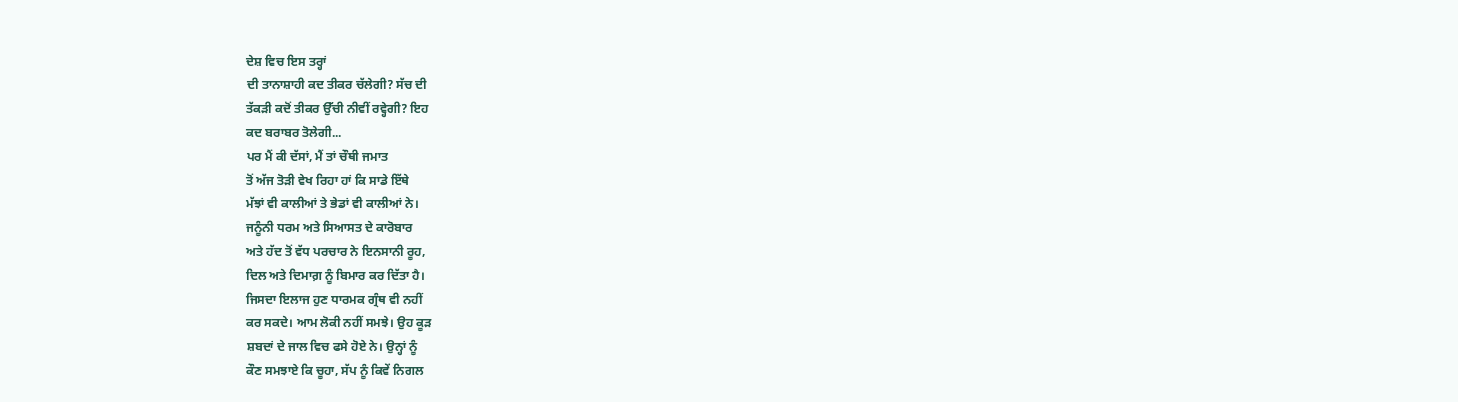ਦੇਸ਼ ਵਿਚ ਇਸ ਤਰ੍ਹਾਂ
ਦੀ ਤਾਨਾਸ਼ਾਹੀ ਕਦ ਤੀਕਰ ਚੱਲੇਗੀ? ਸੱਚ ਦੀ
ਤੱਕੜੀ ਕਦੋਂ ਤੀਕਰ ਉੱਚੀ ਨੀਵੀਂ ਰਵ੍ਹੇਗੀ? ਇਹ
ਕਦ ਬਰਾਬਰ ਤੋਲੇਗੀ...
ਪਰ ਮੈਂ ਕੀ ਦੱਸਾਂ, ਮੈਂ ਤਾਂ ਚੌਥੀ ਜਮਾਤ
ਤੋਂ ਅੱਜ ਤੋੜੀ ਵੇਖ ਰਿਹਾ ਹਾਂ ਕਿ ਸਾਡੇ ਇੱਥੇ
ਮੱਝਾਂ ਵੀ ਕਾਲੀਆਂ ਤੇ ਭੇਡਾਂ ਵੀ ਕਾਲੀਆਂ ਨੇ।
ਜਨੂੰਨੀ ਧਰਮ ਅਤੇ ਸਿਆਸਤ ਦੇ ਕਾਰੋਬਾਰ
ਅਤੇ ਹੱਦ ਤੋਂ ਵੱਧ ਪਰਚਾਰ ਨੇ ਇਨਸਾਨੀ ਰੂਹ,
ਦਿਲ ਅਤੇ ਦਿਮਾਗ਼ ਨੂੰ ਬਿਮਾਰ ਕਰ ਦਿੱਤਾ ਹੈ।
ਜਿਸਦਾ ਇਲਾਜ ਹੁਣ ਧਾਰਮਕ ਗ੍ਰੰਥ ਵੀ ਨਹੀਂ
ਕਰ ਸਕਦੇ। ਆਮ ਲੋਕੀ ਨਹੀਂ ਸਮਝੇ। ਉਹ ਕੂੜ
ਸ਼ਬਦਾਂ ਦੇ ਜਾਲ ਵਿਚ ਫਸੇ ਹੋਏ ਨੇ। ਉਨ੍ਹਾਂ ਨੂੰ
ਕੌਣ ਸਮਝਾਏ ਕਿ ਚੂਹਾ, ਸੱਪ ਨੂੰ ਕਿਵੇਂ ਨਿਗਲ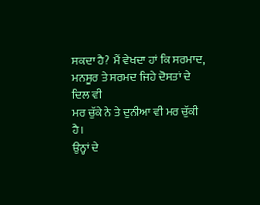ਸਕਦਾ ਹੈ? ਮੈਂ ਵੇਖਦਾ ਹਾਂ ਕਿ ਸਰਮਾਦ,
ਮਨਸੂਰ ਤੇ ਸਰਮਦ ਜਿਹੇ ਦੋਸਤਾਂ ਦੇ ਦਿਲ ਵੀ
ਮਰ ਚੁੱਕੇ ਨੇ ਤੇ ਦੁਨੀਆ ਵੀ ਮਰ ਚੁੱਕੀ ਹੈ।
ਉਨ੍ਹਾਂ ਦੇ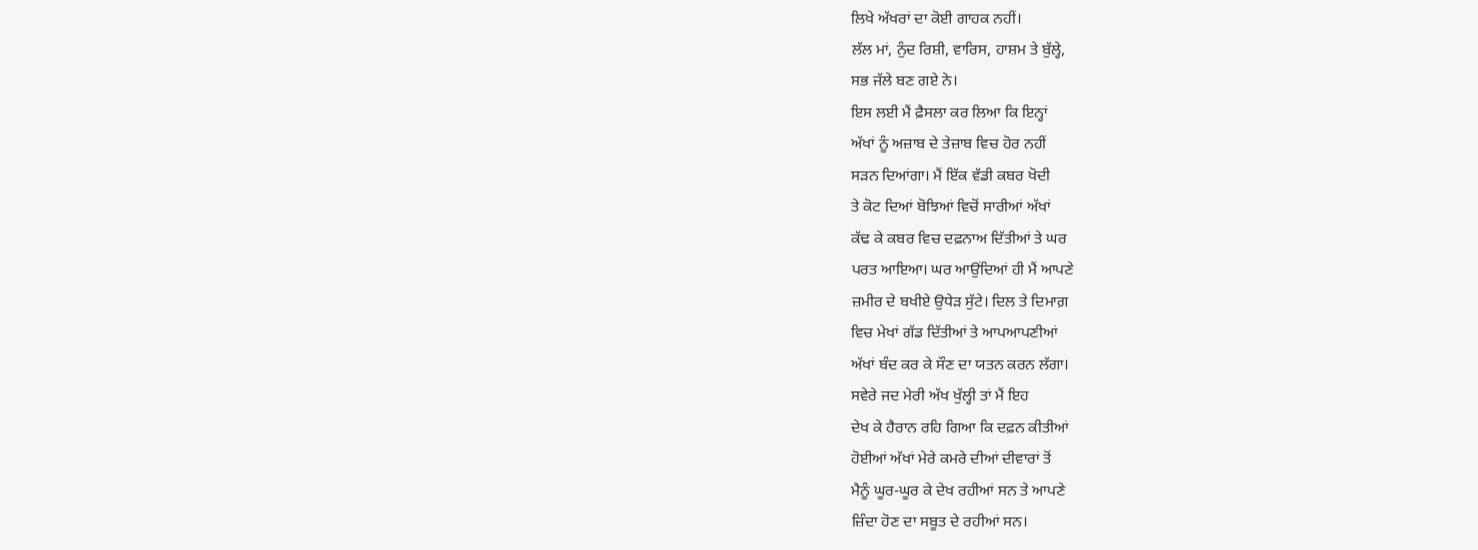ਲਿਖੇ ਅੱਖਰਾਂ ਦਾ ਕੋਈ ਗਾਹਕ ਨਹੀਂ।
ਲੱਲ ਮਾਂ, ਨੁੰਦ ਰਿਸ਼ੀ, ਵਾਰਿਸ, ਹਾਸ਼ਮ ਤੇ ਬੁੱਲ੍ਹੇ,
ਸਭ ਜੱਲੇ ਬਣ ਗਏ ਨੇ।
ਇਸ ਲਈ ਮੈਂ ਫ਼ੈਸਲਾ ਕਰ ਲਿਆ ਕਿ ਇਨ੍ਹਾਂ
ਅੱਖਾਂ ਨੂੰ ਅਜ਼ਾਬ ਦੇ ਤੇਜ਼ਾਬ ਵਿਚ ਹੋਰ ਨਹੀਂ
ਸੜਨ ਦਿਆਂਗਾ। ਮੈਂ ਇੱਕ ਵੱਡੀ ਕਬਰ ਖੋਦੀ
ਤੇ ਕੋਟ ਦਿਆਂ ਬੋਝਿਆਂ ਵਿਚੋਂ ਸਾਰੀਆਂ ਅੱਖਾਂ
ਕੱਢ ਕੇ ਕਬਰ ਵਿਚ ਦਫ਼ਨਾਅ ਦਿੱਤੀਆਂ ਤੇ ਘਰ
ਪਰਤ ਆਇਆ। ਘਰ ਆਉਂਦਿਆਂ ਹੀ ਮੈਂ ਆਪਣੇ
ਜ਼ਮੀਰ ਦੇ ਬਖੀਏ ਉਧੇੜ ਸੁੱਟੇ। ਦਿਲ ਤੇ ਦਿਮਾਗ਼
ਵਿਚ ਮੇਖਾਂ ਗੱਡ ਦਿੱਤੀਆਂ ਤੇ ਆਪਆਪਣੀਆਂ
ਅੱਖਾਂ ਬੰਦ ਕਰ ਕੇ ਸੌਣ ਦਾ ਯਤਨ ਕਰਨ ਲੱਗਾ।
ਸਵੇਰੇ ਜਦ ਮੇਰੀ ਅੱਖ ਖੁੱਲ੍ਹੀ ਤਾਂ ਮੈਂ ਇਹ
ਦੇਖ ਕੇ ਹੈਰਾਨ ਰਹਿ ਗਿਆ ਕਿ ਦਫ਼ਨ ਕੀਤੀਆਂ
ਹੋਈਆਂ ਅੱਖਾਂ ਮੇਰੇ ਕਮਰੇ ਦੀਆਂ ਦੀਵਾਰਾਂ ਤੋਂ
ਮੈਨੂੰ ਘੂਰ-ਘੂਰ ਕੇ ਦੇਖ ਰਹੀਆਂ ਸਨ ਤੇ ਆਪਣੇ
ਜ਼ਿੰਦਾ ਹੋਣ ਦਾ ਸਬੂਤ ਦੇ ਰਹੀਆਂ ਸਨ।